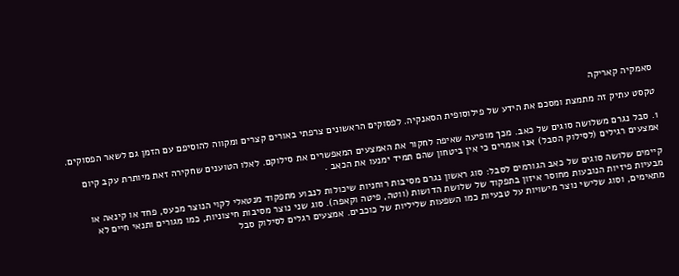סאמקיה קאריקה

טקסט עתיק זה מתמצת ומסכם את הידע של פילוסופית הסאנקיה. לפסוקים הראשונים צרפתי באורים קצרים ומקווה להוסיפם עם הזמן גם לשאר הפסוקים.

1. סבל נגרם משלושה סוגים של כאב. מכך מופיעה שאיפה לחקור את האמצעים המאפשרים את סילוקם. לאלו הטוענים שחקירה זאת מיותרת עקב קיום אמצעים רגילים (לסילוק הסבל) אנו אומרים כי אין ביטחון שהם תמיד ימנעו את הכאב .

קיימים שלושה סוגים של כאב הגורמים לסבל: סוג ראשון נגרם מסיבות רוחניות שיכולות לנבוע מתפקוד מנטאלי לקוי הנוצר מכעס, פחד או קינאה או מבעיות פיזיות הנובעות מחוסר איזון בתפקוד של שלושת הדושות (ווטה, פיטה וקאפה). סוג שני נוצר מסיבות חיצוניות, כמו מגורים ותנאי חיים לא מתאימים, וסוג שלישי נוצר מישויות על טבעיות כמו השפעות שליליות של כוכבים. אמצעים רגלים לסילוק סבל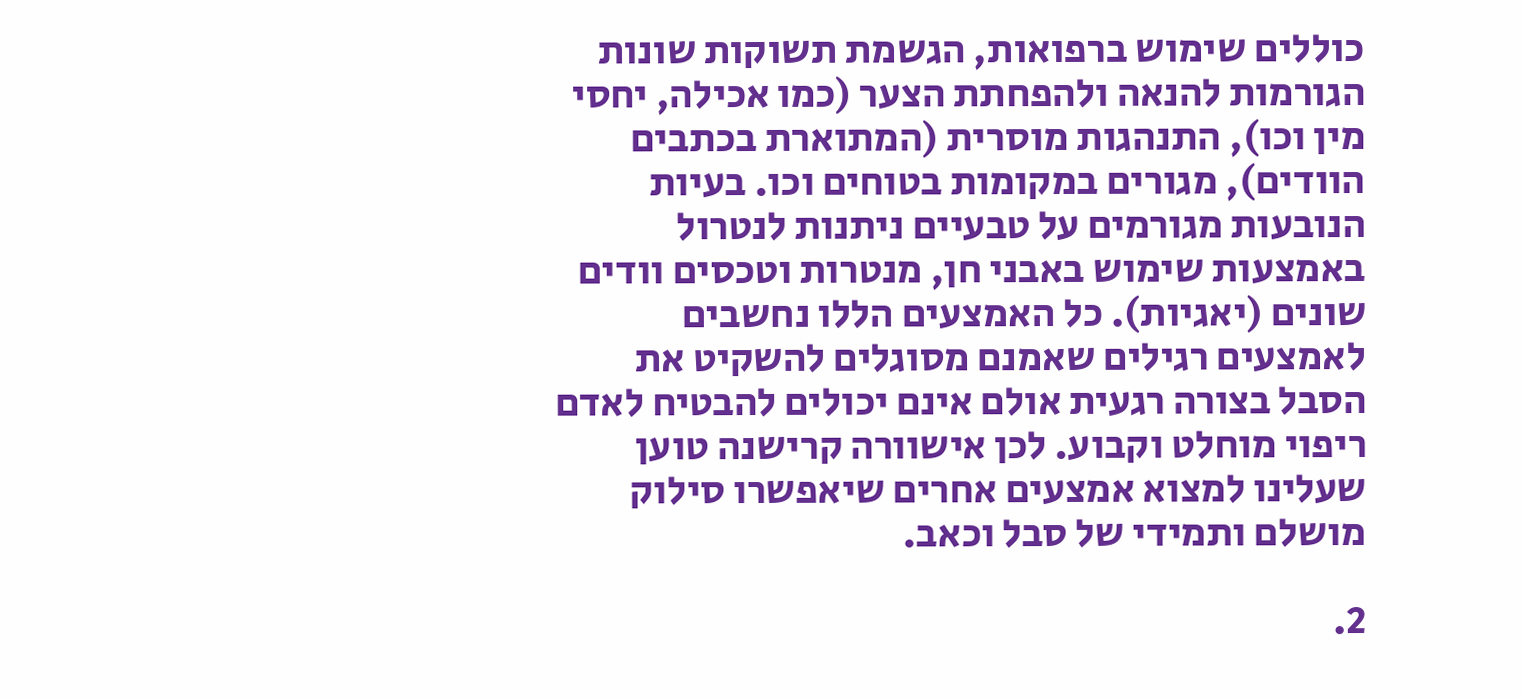כוללים שימוש ברפואות, הגשמת תשוקות שונות הגורמות להנאה ולהפחתת הצער (כמו אכילה, יחסי מין וכו), התנהגות מוסרית (המתוארת בכתבים הוודים), מגורים במקומות בטוחים וכו. בעיות הנובעות מגורמים על טבעיים ניתנות לנטרול באמצעות שימוש באבני חן, מנטרות וטכסים וודים שונים (יאגיות). כל האמצעים הללו נחשבים לאמצעים רגילים שאמנם מסוגלים להשקיט את הסבל בצורה רגעית אולם אינם יכולים להבטיח לאדם ריפוי מוחלט וקבוע. לכן אישוורה קרישנה טוען שעלינו למצוא אמצעים אחרים שיאפשרו סילוק מושלם ותמידי של סבל וכאב.

2.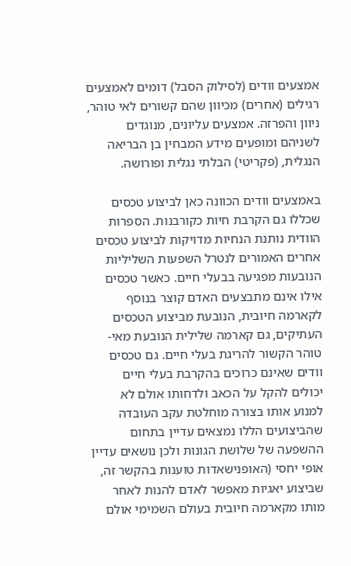אמצעים וודים (לסילוק הסבל) דומים לאמצעים רגילים (אחרים) מכיוון שהם קשורים לאי טוהר, ניוון והפרזה. אמצעים עליונים, מנוגדים לשניהם ומופעים מידע המבחין בן הבריאה הנגלית, (פקריטי) הבלתי נגלית ופורושה.

באמצעים וודים הכוונה כאן לביצוע טכסים שכללו גם הקרבת חיות כקורבנות. הספרות הוודית נותנת הנחיות מדויקות לביצוע טכסים אחרים האמורים לנטרל השפעות השליליות הנובעות מפגיעה בבעלי חיים. כאשר טכסים אילו אינם מתבצעים האדם קוצר בנוסף לקארמה חיובית, הנובעת מביצוע הטכסים העתיקים, גם קארמה שלילית הנובעת מאי- טוהר הקשור להריגת בעלי חיים. גם טכסים וודים שאינם כרוכים בהקרבת בעלי חיים יכולים להקל על הכאב ולדחותו אולם לא למנוע אותו בצורה מוחלטת עקב העובדה שהביצועים הללו נמצאים עדיין בתחום ההשפעה של שלושת הגונות ולכן נושאים עדיין אופי יחסי (האופנישאדות טוענות בהקשר זה, שביצוע יאגיות מאפשר לאדם להנות לאחר מותו מקארמה חיובית בעולם השמימי אולם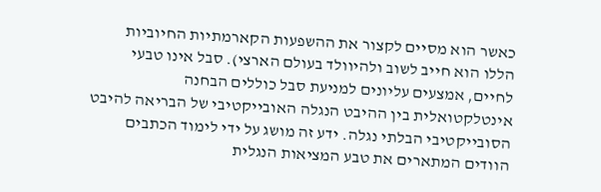כאשר הוא מסיים לקצור את ההשפעות הקארמתיות החיוביות הללו הוא חייב לשוב ולהיוולד בעולם הארצי). סבל אינו טבעי לחיים, אמצעים עליונים למניעת סבל כוללים הבחנה אינטלקטואלית בין ההיבט הנגלה האובייקטיבי של הבריאה להיבט הסובייקטיבי הבלתי נגלה. ידע זה מושג על ידי לימוד הכתבים הוודים המתארים את טבע המציאות הנגלית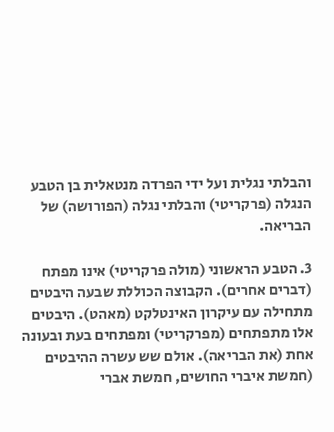והבלתי נגלית ועל ידי הפרדה מנטאלית בן הטבע הנגלה (פרקריטי) והבלתי נגלה (הפורושה) של הבריאה.

3. הטבע הראשוני (מולה פרקריטי) אינו מפתח (דברים אחרים). הקבוצה הכוללת שבעה היבטים מתחילה עם עיקרון האינטלקט (מאהט). היבטים אלו מתפתחים (מפרקריטי) ומפתחים בעת ובעונה אחת (את הבריאה). אולם שש עשרה ההיבטים (חמשת איברי החושים, חמשת אברי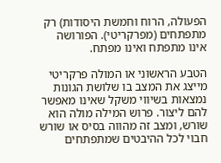הפעולה, הרוח וחמשת היסודות) רק מתפתחים (מפרקריטי). הפורושה אינו מתפתח ואינו מפתח.

הטבע הראשוני או המולה פרקריטי מייצג את המצב בו שלושת הגונות נמצאות בשיווי משקל שאינו מאפשר להם ליצור. פרוש המילה מולה הוא שורש, ומצב זה מהווה בסיס או שורש חבוי לכל ההיבטים שמתפתחים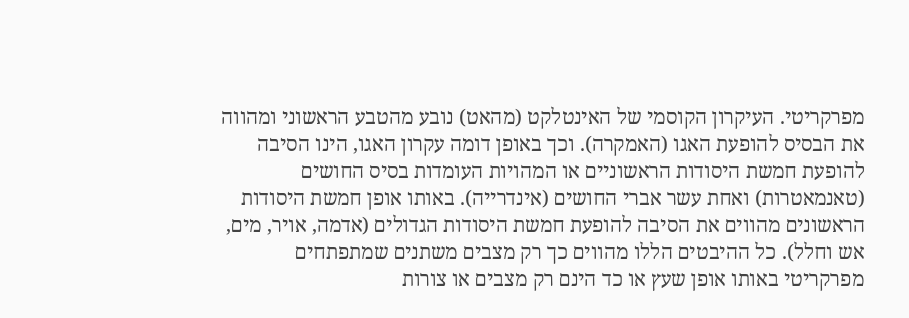מפרקריטי. העיקרון הקוסמי של האינטלקט (מהאט) נובע מהטבע הראשוני ומהווה את הבסיס להופעת האגו (האמקרה). וכך באופן דומה עקרון האגו, הינו הסיבה להופעת חמשת היסודות הראשוניים או המהויות העומדות בסיס החושים (טאנמאטרות) ואחת עשר אברי החושים (אינדרייה). באותו אופן חמשת היסודות הראשונים מהווים את הסיבה להופעת חמשת היסודות הגדולים (אדמה, אויר, מים, אש וחלל). כל ההיבטים הללו מהווים כך רק מצבים משתנים שמתפתחים מפרקריטי באותו אופן שעץ או כד הינם רק מצבים או צורות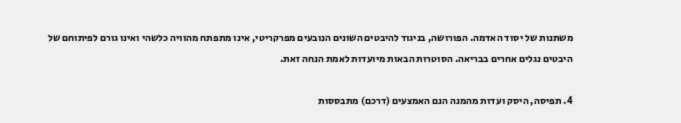משתנות של יסוד האדמה. הפורושה, בניגוד להיבטים השונים הנובעים מפרקריטי, אינו מתפתח מהוויה כלשהי ואינו גורם לפיתוחם של היבטים נגלים אחרים בבריאה. הסוטרות הבאות מיועדות לאמת הנחה זאת.

4. תפיסה, היסק ועדות מהמנה הנם האמצעים (דרכם) מתבססות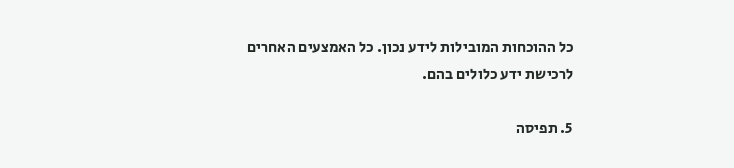כל ההוכחות המובילות לידע נכון. כל האמצעים האחרים לרכישת ידע כלולים בהם.

5. תפיסה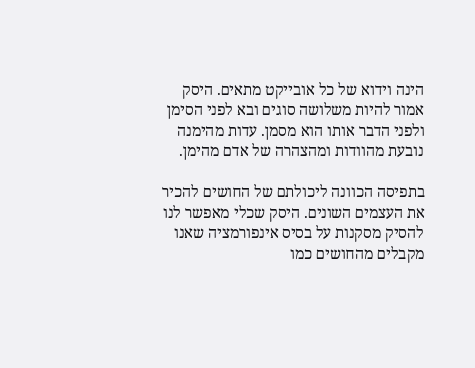הינה וידוא של כל אובייקט מתאים. היסק אמור להיות משלושה סוגים ובא לפני הסימן ולפני הדבר אותו הוא מסמן. עדות מהימנה נובעת מהוודות ומהצהרה של אדם מהימן.

בתפיסה הכוונה ליכולתם של החושים להכיר את העצמים השונים. היסק שכלי מאפשר לנו להסיק מסקנות על בסיס אינפורמציה שאנו מקבלים מהחושים כמו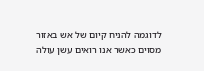לדוגמה להניח קיום של אש באזור מסוים כאשר אנו רואים עשן עולה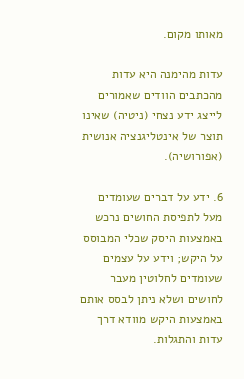מאותו מקום.

עדות מהימנה היא עדות מהכתבים הוודים שאמורים לייצג ידע נצחי (ניטיה) שאינו תוצר של אינטליגנציה אנושית (אפורושיה).

6. ידע על דברים שעומדים מעל לתפיסת החושים נרכש באמצעות היסק שכלי המבוסס על היקש; וידע על עצמים שעומדים לחלוטין מעבר לחושים ושלא ניתן לבסס אותם באמצעות היקש מוודא דרך עדות והתגלות.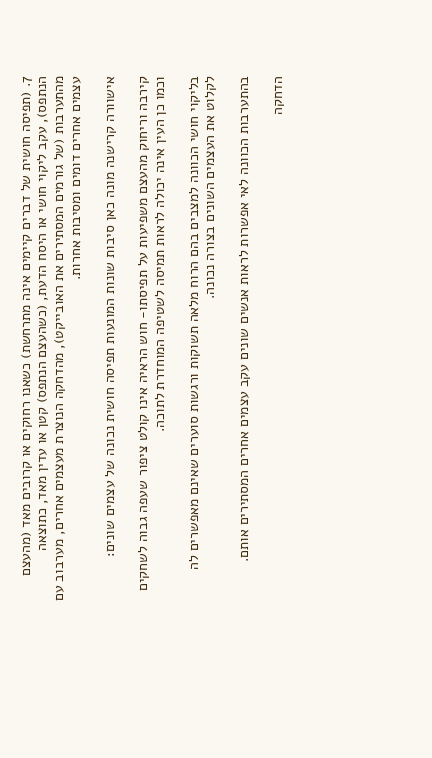7. (תפיסה חושית של דברים קיימים אינה מתרחשת) כשאנו רחוקים או קרובים מאד (מהעצם הנתפס), עקב ליקוי חושי או היסח הדעת, (כשהעצם הנתפס) קטן או עדין מאד, כתוצאה מהתערבות (של גורמים המסתירים את האובייקט), מהדחקה הנוצרת מעצמים אחרים, מערבוב עם עצמים אחרים דומים ומסיבות אחרות.

אישוורה קרישנה מונה כאן סיבות שונות המונעות תפיסה חושית נכונה של עצמים שונים:

קירבה וריחוק מהעצם משפיעות על תפיסתו- חוש הראיה אינו קולט ציפור שעפה גבוה לשחקים וכמו כן העין אינה יכולה לראות תמיסה לשטיפה המוחדרת לתוכה.

בליקוי חושי הכוונה למצבים בהם הרוח מלאה תשוקות ורגשות סוערים שאינם מאפשרים לה לקלוט את העצמים השונים בצורה נכונה.

בהתערבות הכוונה לאי אפשרות לראות אנשים שונים עקב עצמים אחרים המסתירים אותם.

הדחקה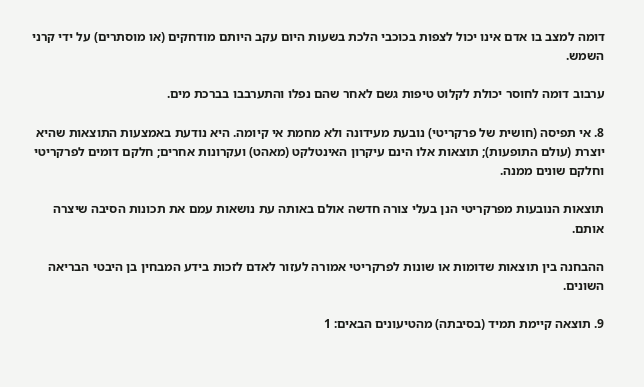דומה למצב בו אדם אינו יכול לצפות בכוכבי הלכת בשעות היום עקב היותם מודחקים (או מוסתרים) על ידי קרני השמש.

ערבוב דומה לחוסר יכולת לקלוט טיפות גשם לאחר שהם נפלו והתערבבו בברכת מים.

8. אי תפיסה (חושית של פרקריטי) נובעת מעידונה ולא מחמת אי קיומה. היא נודעת באמצעות התוצאות שהיא יוצרת (עולם התופעות); תוצאות אלו הינם עיקרון האינטלקט (מאהט) ועקרונות אחרים; חלקם דומים לפרקריטי וחלקם שונים ממנה.

תוצאות הנובעות מפרקריטי הנן בעלי צורה חדשה אולם באותה עת נושאות עמם את תכונות הסיבה שיצרה אותם.

ההבחנה בין תוצאות שדומות או שונות לפרקריטי אמורה לעזור לאדם לזכות בידע המבחין בן היבטי הבריאה השונים.

9. תוצאה קיימת תמיד (בסיבתה) מהטיעונים הבאים: 1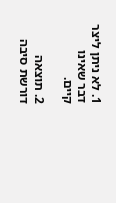1. לא ניתן ליצר דבר שאינו קיים.

2. תוצאה דורשת סיבה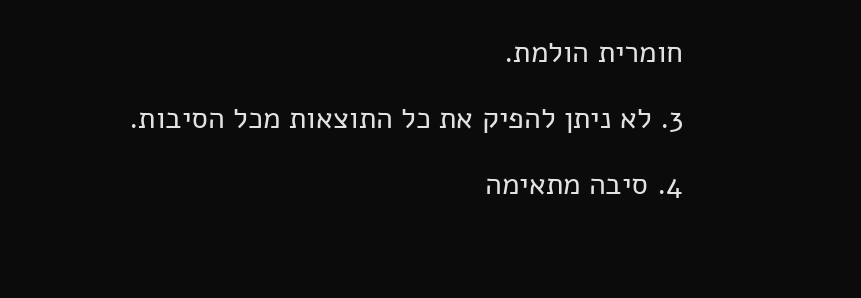חומרית הולמת.

3. לא ניתן להפיק את כל התוצאות מכל הסיבות.

4. סיבה מתאימה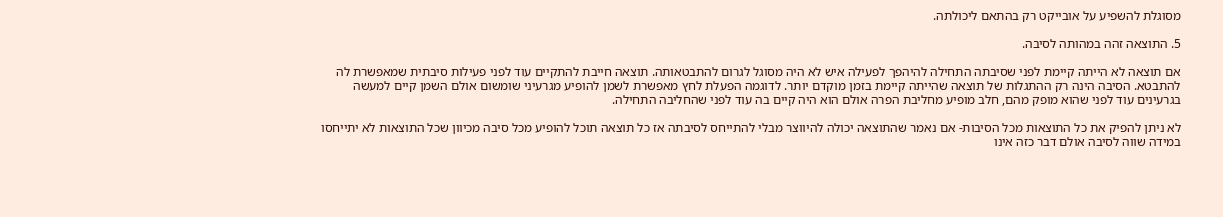מסוגלת להשפיע על אובייקט רק בהתאם ליכולתה.

5. התוצאה זהה במהותה לסיבה.

אם תוצאה לא הייתה קיימת לפני שסיבתה התחילה להיהפך לפעילה איש לא היה מסוגל לגרום להתבטאותה. תוצאה חייבת להתקיים עוד לפני פעילות סיבתית שמאפשרת לה להתבטא. הסיבה הינה רק ההתגלות של תוצאה שהייתה קיימת בזמן מוקדם יותר. לדוגמה הפעלת לחץ מאפשרת לשמן להופיע מגרעיני שומשום אולם השמן קיים למעשה בגרעינים עוד לפני שהוא מופק מהם, חלב מופיע מחליבת הפרה אולם הוא היה קיים בה עוד לפני שהחליבה התחילה.

לא ניתן להפיק את כל התוצאות מכל הסיבות- אם נאמר שהתוצאה יכולה להיווצר מבלי להתייחס לסיבתה אז כל תוצאה תוכל להופיע מכל סיבה מכיוון שכל התוצאות לא יתייחסו במידה שווה לסיבה אולם דבר כזה אינו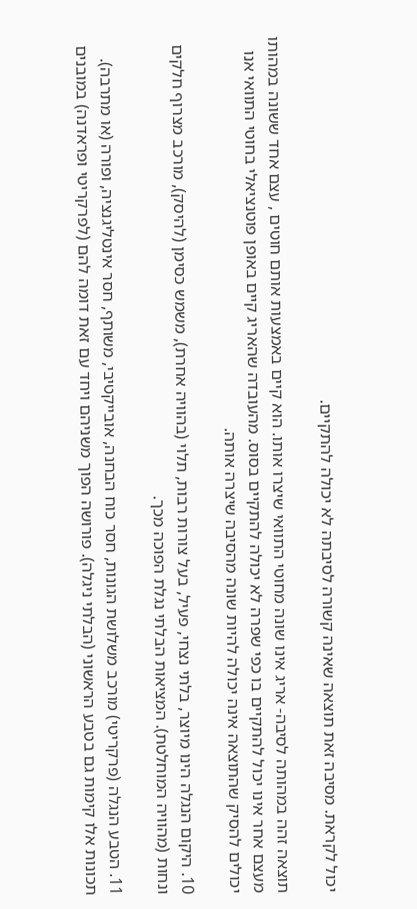יכול לקראת. מסיבה זאת תוצאה שאינה קשורה לסיבתה לא יכולה להתקיים.

תוצאה זהה במהותה לסיבה- אריג אינו שונה מחוטי התוואי שיצרו אותו. הוא קיים באמצעות אותם חוטים , עצם אחד ששונה במהותו מעצם אחר אינו יכול להתקיים בו כפי שפרה לא יכולה להתקיים בסוס. מהעובדה שהאריג קיים באופן פוטנציאלי בחוטי התוואי אנו יכולים להסיק שהתוצאה אינה יכולה להיות שונה מהסיבה שיצרה אותה.

10. היקום הנגלה הינו מיוצר, בלתי נצחי, פעיל, בעל צורות רבות, תלוי (בהוויה אחרת), משמש כסימן (להיסק), מורכב מצרוף חלקים ונחות (מהוויה המוחלטת). המציאות הבלתי נגלת הפוכה מכך.

11. הטבע הנגלה (פרקריטי) מורכב משלושת הגונות, חסר כוח הבחנה, אובייקטיבי, משותף, חסר אינטליגנציה, ופורה (או מתרבה). תכונות אלו קימות גם בטבע הראשוני (הבלתי ניגלה). פורושה הפוך משניהם ויחד עם זאת דומה להם (לפרקריטי ופראדנה) במובנים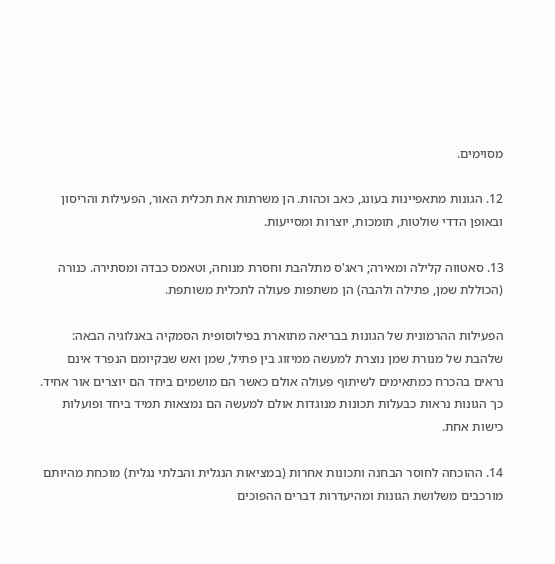מסוימים.

12. הגונות מתאפיינות בעונג, כאב וכהות. הן משרתות את תכלית האור, הפעילות והריסון ובאופן הדדי שולטות, תומכות, יוצרות ומסייעות.

13. סאטווה קלילה ומאירה; ראג'ס מתלהבת וחסרת מנוחה, וטאמס כבדה ומסתירה. כנורה (הכוללת שמן, פתילה ולהבה) הן משתפות פעולה לתכלית משותפת.

הפעילות ההרמונית של הגונות בבריאה מתוארת בפילוסופית הסמקיה באנלוגיה הבאה: שלהבת של מנורת שמן נוצרת למעשה ממיזוג בין פתיל, שמן ואש שבקיומם הנפרד אינם נראים בהכרח כמתאימים לשיתוף פעולה אולם כאשר הם מושמים ביחד הם יוצרים אור אחיד. כך הגונות נראות כבעלות תכונות מנוגדות אולם למעשה הם נמצאות תמיד ביחד ופועלות כישות אחת.

14. ההוכחה לחוסר הבחנה ותכונות אחרות (במציאות הנגלית והבלתי נגלית) מוכחת מהיותם מורכבים משלושת הגונות ומהיעדרות דברים ההפוכים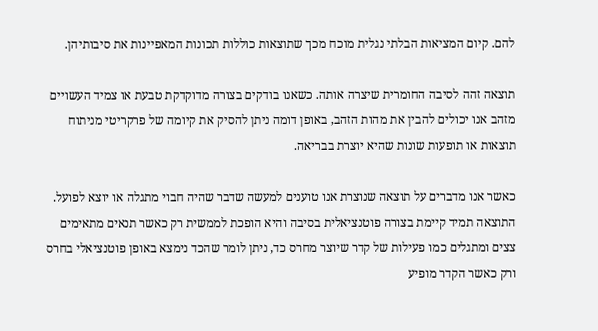להם. קיום המציאות הבלתי נגלית מוכח מכך שתוצאות כוללות תכונות המאפיינות את סיבותיהן.

תוצאה זהה לסיבה החומרית שיצרה אותה. כשאנו בודקים בצורה מדוקדקת טבעת או צמיד העשויים מזהב אנו יכולים להבין את מהות הזהב, באופן דומה ניתן להסיק את קיומה של פרקריטי מניתוח תוצאות או תופעות שונות שהיא יוצרת בבריאה.

כאשר אנו מדברים על תוצאה שנוצרת אנו טוענים למעשה שדבר שהיה חבוי מתגלה או יוצא לפועל. התוצאה תמיד קיימת בצורה פוטנציאלית בסיבה והיא הופכת לממשית רק כאשר תנאים מתאימים צצים ומתגלים כמו פעילות של קדר שיוצר מחרס כד, ניתן לומר שהכד נימצא באופן פוטנציאלי בחרס ורק כאשר הקדר מופיע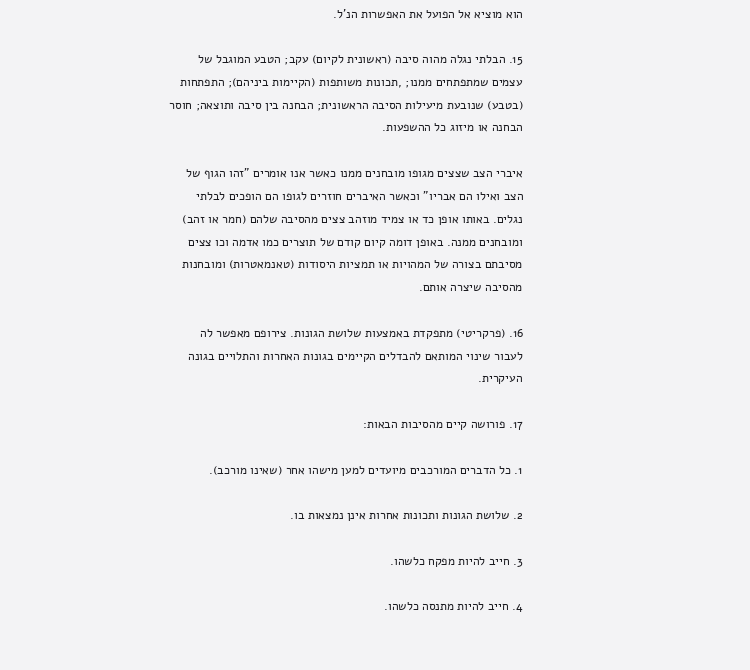הוא מוציא אל הפועל את האפשרות הנ'ל.

15. הבלתי נגלה מהוה סיבה (ראשונית לקיום) עקב; הטבע המוגבל של עצמים שמתפתחים ממנו; ,תכונות משותפות (הקיימות ביניהם); התפתחות (בטבע) שנובעת מיעילות הסיבה הראשונית; הבחנה בין סיבה ותוצאה; חוסר הבחנה או מיזוג כל ההשפעות.

איברי הצב שצצים מגופו מובחנים ממנו כאשר אנו אומרים "זהו הגוף של הצב ואילו הם אבריו" וכאשר האיברים חוזרים לגופו הם הופכים לבלתי נגלים. באותו אופן כד או צמיד מוזהב צצים מהסיבה שלהם (חמר או זהב) ומובחנים ממנה. באופן דומה קיום קודם של תוצרים כמו אדמה וכו צצים מסיבתם בצורה של המהויות או תמציות היסודות (טאנמאטרות) ומובחנות מהסיבה שיצרה אותם.

16. (פרקריטי) מתפקדת באמצעות שלושת הגונות. צירופם מאפשר לה לעבור שינוי המותאם להבדלים הקיימים בגונות האחרות והתלויים בגונה העיקרית.

17. פורושה קיים מהסיבות הבאות:

1. כל הדברים המורכבים מיועדים למען מישהו אחר (שאינו מורכב).

2. שלושת הגונות ותכונות אחרות אינן נמצאות בו.

3. חייב להיות מפקח כלשהו.

4. חייב להיות מתנסה כלשהו.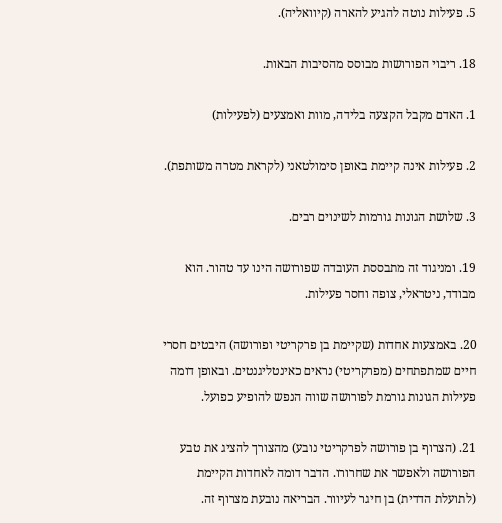5. פעילות נוטה להגיע להארה (קיוואליה).

18. ריבוי הפורושות מבוסס מהסיבות הבאות.

1. האדם מקבל הקצעה בלידה, מוות ואמצעים (לפעילות)

2. פעילות אינה קיימת באופן סימולטאני (לקראת מטרה משותפת).

3. שלושת הגונות גורמות לשינוים רבים.

19. ומניגוד זה מתבססת העובדה שפורושה הינו עד טהור. הוא מבודד, ניטראלי, צופה וחסר פעילות.

20. באמצעות אחדות (שקיימת בן פרקריטי ופורושה) היבטים חסרי חיים שמתפתחים (מפרקריטי) נראים כאינטליגנטים. ובאופן דומה פעילות הגונות גורמת לפורושה שווה הנפש להופיע כפועל.

21. (הצרוף בן פורושה לפרקריטי נובע) מהצורך להציג את טבע הפורושה ולאפשר את שחרורו. הדבר דומה לאחדות הקיימת (לתועלת הדדית) בן חיגר לעיוור. הבריאה נובעת מצרוף זה.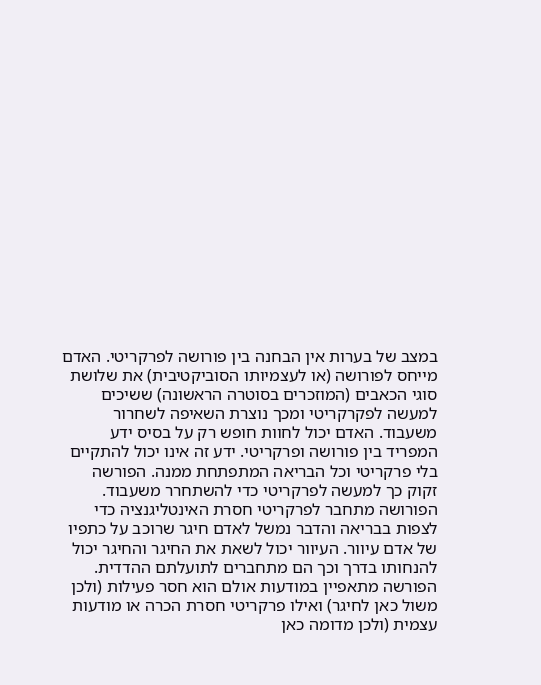במצב של בערות אין הבחנה בין פורושה לפרקריטי. האדם מייחס לפורושה (או לעצמיותו הסוביקטיבית) את שלושת סוגי הכאבים (המוזכרים בסוטרה הראשונה) ששיכים למעשה לפקרקריטי ומכך נוצרת השאיפה לשחרור משעבוד. האדם יכול לחוות חופש רק על בסיס ידע המפריד בין פורושה ופרקריטי. ידע זה אינו יכול להתקיים בלי פרקריטי וכל הבריאה המתפתחת ממנה. הפורשה זקוק כך למעשה לפרקריטי כדי להשתחרר משעבוד. הפורושה מתחבר לפרקריטי חסרת האינטליגנציה כדי לצפות בבריאה והדבר נמשל לאדם חיגר שרוכב על כתפיו של אדם עיוור. העיוור יכול לשאת את החיגר והחיגר יכול להנחותו בדרך וכך הם מתחברים לתועלתם ההדדית. הפורשה מתאפיין במודעות אולם הוא חסר פעילות (ולכן משול כאן לחיגר) ואילו פרקריטי חסרת הכרה או מודעות עצמית (ולכן מדומה כאן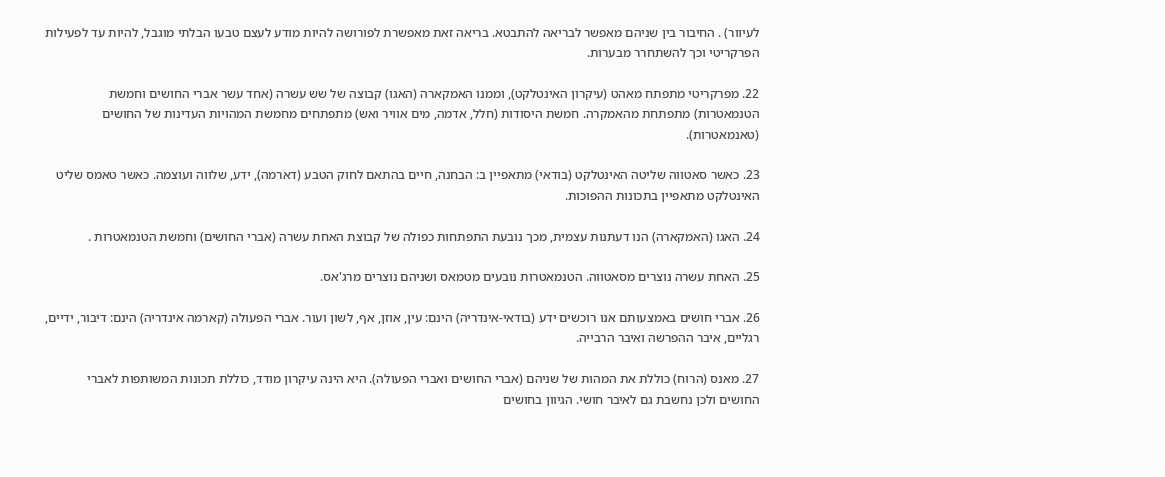לעיוור) . החיבור בין שניהם מאפשר לבריאה להתבטא. בריאה זאת מאפשרת לפורושה להיות מודע לעצם טבעו הבלתי מוגבל, להיות עד לפעילות הפרקריטי וכך להשתחרר מבערות.

22. מפרקריטי מתפתח מאהט (עיקרון האינטלקט), וממנו האמקארה (האגו) קבוצה של שש עשרה (אחד עשר אברי החושים וחמשת הטנמאטרות) מתפתחת מהאמקרה. חמשת היסודות (חלל, אדמה, מים אוויר ואש) מתפתחים מחמשת המהויות העדינות של החושים (טאנמאטרות).

23. כאשר סאטווה שליטה האינטלקט (בודאי) מתאפיין ב: הבחנה, חיים בהתאם לחוק הטבע (דארמה), ידע, שלווה ועוצמה. כאשר טאמס שליט האינטלקט מתאפיין בתכונות ההפוכות.

24. האגו (האמקארה) הנו דעתנות עצמית, מכך נובעת התפתחות כפולה של קבוצת האחת עשרה (אברי החושים) וחמשת הטנמאטרות .

25. האחת עשרה נוצרים מסאטווה. הטנמאטרות נובעים מטמאס ושניהם נוצרים מרג'אס.

26. אברי חושים באמצעותם אנו רוכשים ידע (בודאי-אינדריה) הינם: עין, אוזן, אף, לשון ועור. אברי הפעולה (קארמה אינדריה) הינם: דיבור, ידיים, רגליים, איבר ההפרשה ואיבר הרבייה.

27. מאנס (הרוח) כוללת את המהות של שניהם (אברי החושים ואברי הפעולה). היא הינה עיקרון מודד, כוללת תכונות המשותפות לאברי החושים ולכן נחשבת גם לאיבר חושי. הגיוון בחושים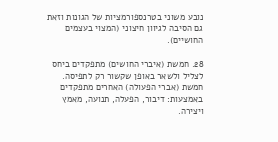נובע משוני בטרנספורמציות של הגונות וזאת גם הסיבה לגיוון חיצוני (המצוי בעצמים החושיים).

28. חמשת (איברי החושים) מתפקדים ביחס לצליל ולשאר באופן שקשור רק לתפיסה. חמשת (אברי הפעולה) האחרים מתפקדים באמצעות: דיבור, הפעלה, תנועה, מאמץ ויצירה.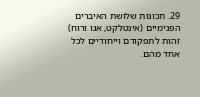29. תכונות שלושת האיברים הפנימיים (אינטלקט, אגו ורוח) זהות לתפקודם וייחודיים לכל אחד מהם.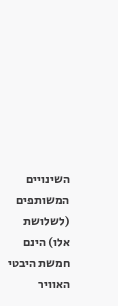השינויים המשותפים (לשלושת אלו) הינם חמשת היבטי האוויר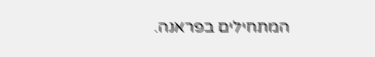המתחילים בפראנה.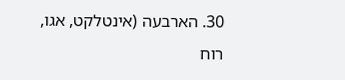30. הארבעה (אינטלקט, אגו, רוח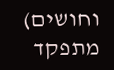וחושים) מתפקד